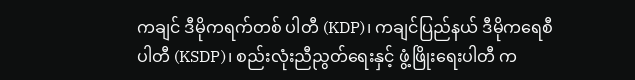ကချင် ဒီမိုကရက်တစ် ပါတီ (KDP)၊ ကချင်ပြည်နယ် ဒီမိုကရေစီ ပါတီ (KSDP)၊ စည်းလုံးညီညွတ်ရေးနှင့် ဖွံ့ဖြိုးရေးပါတီ က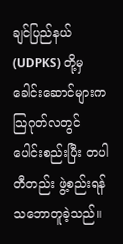ချင်ပြည်နယ် (UDPKS) တို့မှ ခေါင်းဆောင်များက သြဂုတ်လတွင် ပေါင်းစည်းပြီး တပါတီတည်း ဖွဲ့စည်းရန် သဘောတူခဲ့သည်။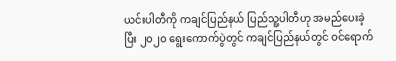ယင်းပါတီကို ကချင်ပြည်နယ် ပြည်သူ့ပါတီဟု အမည်ပေးခဲ့ပြီး ၂၀၂၀ ရွေးကောက်ပွဲတွင် ကချင်ပြည်နယ်တွင် ဝင်ရောက်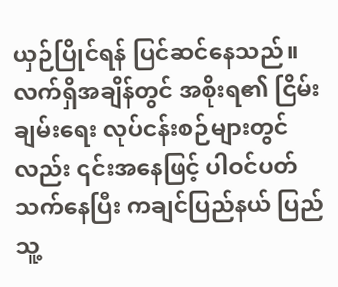ယှဉ်ပြိုင်ရန် ပြင်ဆင်နေသည်။
လက်ရှိအချိန်တွင် အစိုးရ၏ ငြိမ်းချမ်းရေး လုပ်ငန်းစဉ်များတွင်လည်း ၎င်းအနေဖြင့် ပါဝင်ပတ်သက်နေပြီး ကချင်ပြည်နယ် ပြည်သူ့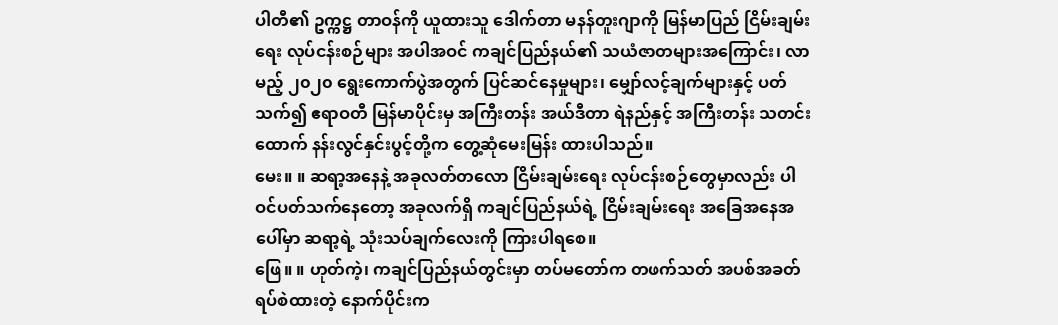ပါတီ၏ ဥက္ကဋ္ဌ တာဝန်ကို ယူထားသူ ဒေါက်တာ မနန်တူးဂျာကို မြန်မာပြည် ငြိမ်းချမ်းရေး လုပ်ငန်းစဉ်များ အပါအဝင် ကချင်ပြည်နယ်၏ သယံဇာတများအကြောင်း၊ လာမည့် ၂၀၂၀ ရွေးကောက်ပွဲအတွက် ပြင်ဆင်နေမှုများ၊ မျှော်လင့်ချက်များနှင့် ပတ်သက်၍ ဧရာဝတီ မြန်မာပိုင်းမှ အကြီးတန်း အယ်ဒီတာ ရဲနည်နှင့် အကြီးတန်း သတင်းထောက် နန်းလွင်နှင်းပွင့်တို့က တွေ့ဆုံမေးမြန်း ထားပါသည်။
မေး။ ။ ဆရာ့အနေနဲ့ အခုလတ်တလော ငြိမ်းချမ်းရေး လုပ်ငန်းစဉ်တွေမှာလည်း ပါဝင်ပတ်သက်နေတော့ အခုလက်ရှိ ကချင်ပြည်နယ်ရဲ့ ငြိမ်းချမ်းရေး အခြေအနေအပေါ်မှာ ဆရာ့ရဲ့ သုံးသပ်ချက်လေးကို ကြားပါရစေ။
ဖြေ။ ။ ဟုတ်ကဲ့၊ ကချင်ပြည်နယ်တွင်းမှာ တပ်မတော်က တဖက်သတ် အပစ်အခတ် ရပ်စဲထားတဲ့ နောက်ပိုင်းက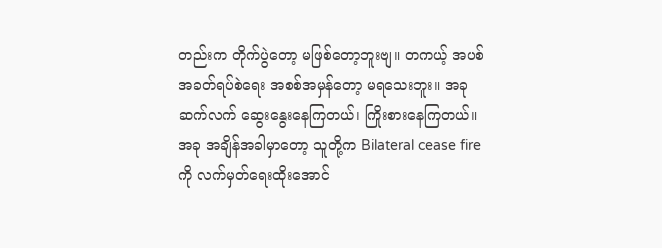တည်းက တိုက်ပွဲတော့ မဖြစ်တော့ဘူးဗျ။ တကယ့် အပစ်အခတ်ရပ်စဲရေး အစစ်အမှန်တော့ မရသေးဘူး။ အခု ဆက်လက် ဆွေးနွေးနေကြတယ်၊ ကြိုးစားနေကြတယ်။ အခု အချိန်အခါမှာတော့ သူတို့က Bilateral cease fire ကို လက်မှတ်ရေးထိုးအောင်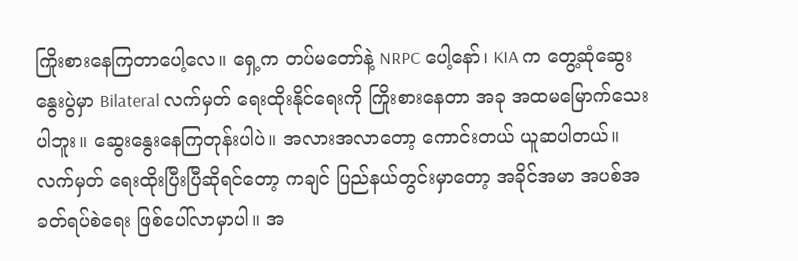ကြိုးစားနေကြတာပေါ့လေ။ ရှေ့က တပ်မတော်နဲ့ NRPC ပေါ့နော်၊ KIA က တွေ့ဆုံဆွေးနွေးပွဲမှာ Bilateral လက်မှတ် ရေးထိုးနိုင်ရေးကို ကြိုးစားနေတာ အခု အထမမြောက်သေးပါဘူး။ ဆွေးနွေးနေကြတုန်းပါပဲ။ အလားအလာတော့ ကောင်းတယ် ယူဆပါတယ်။ လက်မှတ် ရေးထိုးပြီးပြီဆိုရင်တော့ ကချင် ပြည်နယ်တွင်းမှာတော့ အခိုင်အမာ အပစ်အခတ်ရပ်စဲရေး ဖြစ်ပေါ်လာမှာပါ။ အ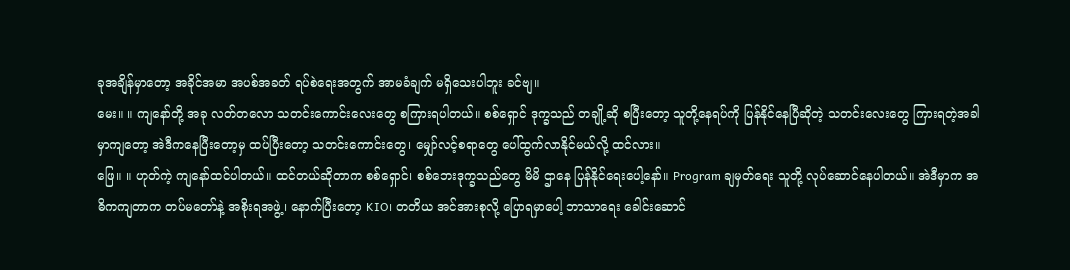ခုအချိန်မှာတော့ အခိုင်အမာ အပစ်အခတ် ရပ်စဲရေးအတွက် အာမခံချက် မရှိသေးပါဘူး ခင်ဗျ။
မေး။ ။ ကျနော်တို့ အခု လတ်တလော သတင်းကောင်းလေးတွေ စကြားရပါတယ်။ စစ်ရှောင် ဒုက္ခသည် တချို့ဆို စပြီးတော့ သူတို့နေရပ်ကို ပြန်နိုင်နေပြီဆိုတဲ့ သတင်းလေးတွေ ကြားရတဲ့အခါမှာကျတော့ အဲဒီကနေပြီးတော့မှ ထပ်ပြီးတော့ သတင်းကောင်းတွေ၊ မျှော်လင့်စရာတွေ ပေါ်ထွက်လာနိုင်မယ်လို့ ထင်လား။
ဖြေ။ ။ ဟုတ်ကဲ့ ကျနော်ထင်ပါတယ်။ ထင်တယ်ဆိုတာက စစ်ရှောင်၊ စစ်ဘေးဒုက္ခသည်တွေ မိမိ ဌာနေ ပြန်နိုင်ရေးပေါ့နော်။ Program ချမှတ်ရေး သူတို့ လုပ်ဆောင်နေပါတယ်။ အဲဒီမှာက အဓိကကျတာက တပ်မတော်နဲ့ အစိုးရအဖွဲ့၊ နောက်ပြီးတော့ KIO၊ တတိယ အင်အားစုလို့ ပြောရမှာပေါ့ ဘာသာရေး ခေါင်းဆောင်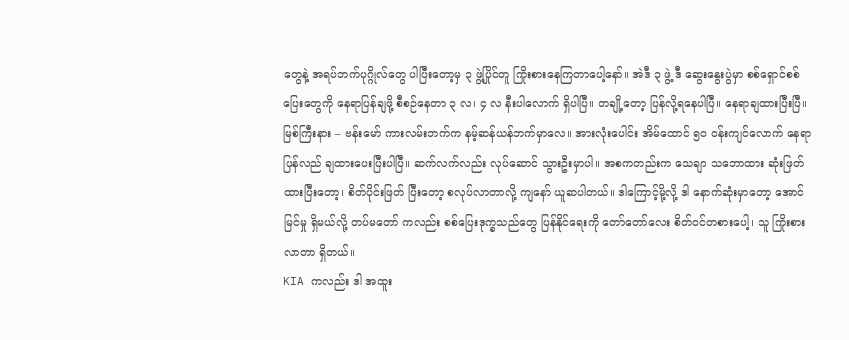တွေနဲ့ အရပ်ဘက်ပုဂ္ဂိုလ်တွေ ပါပြီးတော့မှ ၃ ဖွဲ့ပြိုင်တူ ကြိုးစားနေကြတာပေါ့နော်။ အဲဒီ ၃ ဖွဲ့ ဒီ ဆွေးနွေးပွဲမှာ စစ်ရှောင်စစ်ပြေးတွေကို နေရာပြန်ချဖို့ စီစဉ်နေတာ ၃ လ၊ ၄ လ နီးပါလောက် ရှိပါပြီ။ တချို့တော့ ပြန်လို့ရနေပါပြီ။ နေရာချထားပြီးပြီ။ မြစ်ကြီးနား – ဗန်းမော် ကားလမ်းဘက်က နမ့်ဆန်ယန်ဘက်မှာလေ။ အားလုံးပေါင်း အိမ်ထောင် ၅၀ ဝန်းကျင်လောက် နေရာပြန်လည် ချထားပေးပြီးပါပြီ။ ဆက်လက်လည်း လုပ်ဆောင် သွားဦးမှာပါ။ အစကတည်းက သေချာ သဘောထား ဆုံးဖြတ် ထားပြီးတော့၊ စိတ်ပိုင်းဖြတ် ပြီးတော့ စလုပ်လာတာလို့ ကျနော် ယူဆပါတယ်။ ဒါကြောင့်မို့လို့ ဒါ နောက်ဆုံးမှာတော့ အောင်မြင်မှု ရှိမယ်လို့ တပ်မတော် ကလည်း စစ်ပြေးဒုက္ခသည်တွေ ပြန်နိုင်ရေးကို တော်တော်လေး စိတ်ဝင်တစားပေါ့၊ သူ ကြိုးစားလာတာ ရှိတယ်။
KIA ကလည်း ဒါ အထူး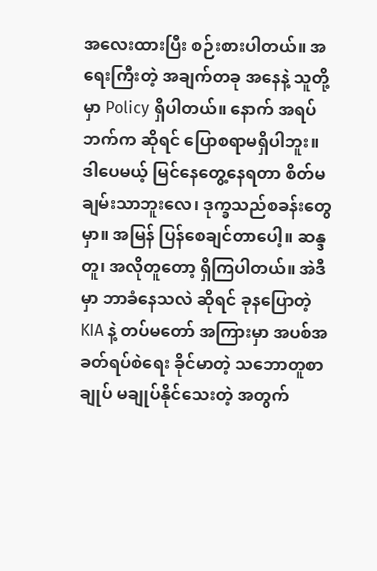အလေးထားပြီး စဉ်းစားပါတယ်။ အရေးကြီးတဲ့ အချက်တခု အနေနဲ့ သူတို့မှာ Policy ရှိပါတယ်။ နောက် အရပ်ဘက်က ဆိုရင် ပြောစရာမရှိပါဘူး။ ဒါပေမယ့် မြင်နေတွေ့နေရတာ စိတ်မချမ်းသာဘူးလေ၊ ဒုက္ခသည်စခန်းတွေမှာ။ အမြန် ပြန်စေချင်တာပေါ့။ ဆန္ဒတူ၊ အလိုတူတော့ ရှိကြပါတယ်။ အဲဒီမှာ ဘာခံနေသလဲ ဆိုရင် ခုနပြောတဲ့ KIA နဲ့ တပ်မတော် အကြားမှာ အပစ်အခတ်ရပ်စဲရေး ခိုင်မာတဲ့ သဘောတူစာချုပ် မချုပ်နိုင်သေးတဲ့ အတွက်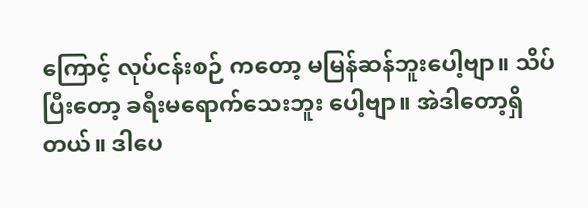ကြောင့် လုပ်ငန်းစဉ် ကတော့ မမြန်ဆန်ဘူးပေါ့ဗျာ။ သိပ်ပြီးတော့ ခရီးမရောက်သေးဘူး ပေါ့ဗျာ။ အဲဒါတော့ရှိတယ်။ ဒါပေ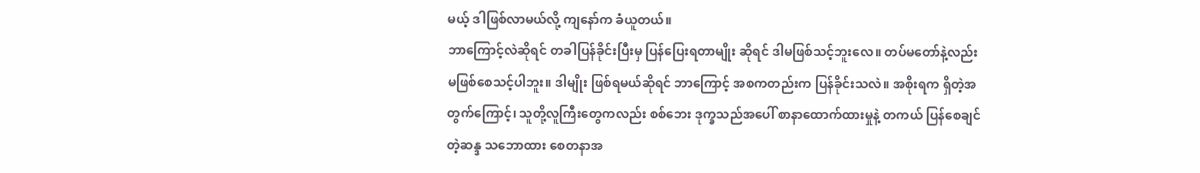မယ့် ဒါဖြစ်လာမယ်လို့ ကျနော်က ခံယူတယ်။
ဘာကြောင့်လဲဆိုရင် တခါပြန်ခိုင်းပြီးမှ ပြန်ပြေးရတာမျိုး ဆိုရင် ဒါမဖြစ်သင့်ဘူးလေ။ တပ်မတော်နဲ့လည်း မဖြစ်စေသင့်ပါဘူး။ ဒါမျိုး ဖြစ်ရမယ်ဆိုရင် ဘာကြောင့် အစကတည်းက ပြန်ခိုင်းသလဲ။ အစိုးရက ရှိတဲ့အတွက်ကြောင့်၊ သူတို့လူကြီးတွေကလည်း စစ်ဘေး ဒုက္ခသည်အပေါ် စာနာထောက်ထားမှုနဲ့ တကယ် ပြန်စေချင်တဲ့ဆန္ဒ သဘောထား စေတနာအ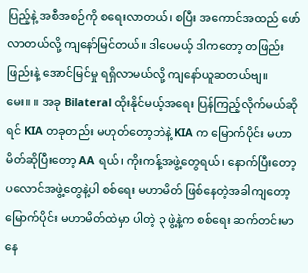ပြည့်နဲ့ အစီအစဉ်ကို စရေးလာတယ်၊ စပြီး အကောင်အထည် ဖော်လာတယ်လို့ ကျနော်မြင်တယ်။ ဒါပေမယ့် ဒါကတော့ တဖြည်းဖြည်းနဲ့ အောင်မြင်မှု ရရှိလာမယ်လို့ ကျနော်ယူဆတယ်ဗျ။
မေး။ ။ အခု Bilateral ထိုးနိုင်မယ့်အရေး ပြန်ကြည့်လိုက်မယ်ဆိုရင် KIA တခုတည်း မဟုတ်တော့ဘဲနဲ့ KIA က မြောက်ပိုင်း မဟာမိတ်ဆိုပြီးတော့ AA ရယ်၊ ကိုးကန့်အဖွဲ့တွေရယ်၊ နောက်ပြီးတော့ ပလောင်အဖွဲ့တွေနဲ့ပါ စစ်ရေး မဟာမိတ် ဖြစ်နေတဲ့အခါကျတော့ မြောက်ပိုင်း မဟာမိတ်ထဲမှာ ပါတဲ့ ၃ ဖွဲ့နဲ့က စစ်ရေး ဆက်တင်းမာနေ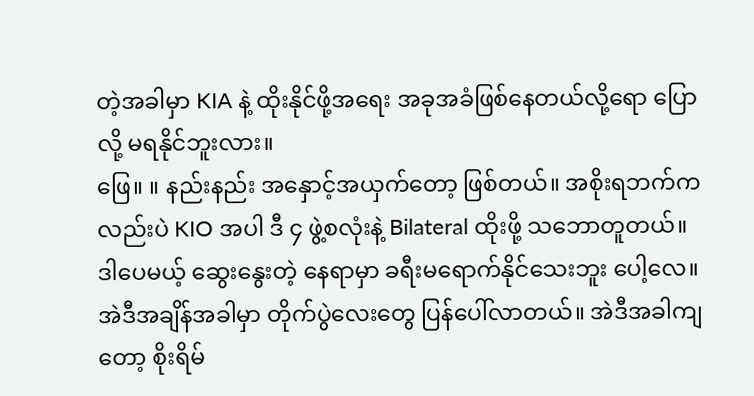တဲ့အခါမှာ KIA နဲ့ ထိုးနိုင်ဖို့အရေး အခုအခံဖြစ်နေတယ်လို့ရော ပြောလို့ မရနိုင်ဘူးလား။
ဖြေ။ ။ နည်းနည်း အနှောင့်အယှက်တော့ ဖြစ်တယ်။ အစိုးရဘက်ကလည်းပဲ KIO အပါ ဒီ ၄ ဖွဲ့စလုံးနဲ့ Bilateral ထိုးဖို့ သဘောတူတယ်။ ဒါပေမယ့် ဆွေးနွေးတဲ့ နေရာမှာ ခရီးမရောက်နိုင်သေးဘူး ပေါ့လေ။ အဲဒီအချိန်အခါမှာ တိုက်ပွဲလေးတွေ ပြန်ပေါ်လာတယ်။ အဲဒီအခါကျတော့ စိုးရိမ်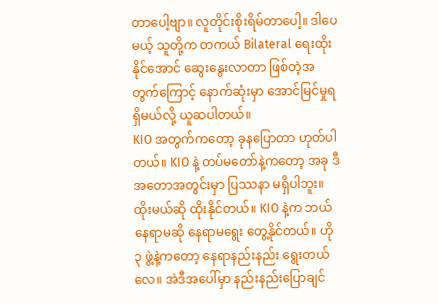တာပေါ့ဗျာ။ လူတိုင်းစိုးရိမ်တာပေါ့။ ဒါပေမယ့် သူတို့က တကယ် Bilateral ရေးထိုးနိုင်အောင် ဆွေးနွေးလာတာ ဖြစ်တဲ့အတွက်ကြောင့် နောက်ဆုံးမှာ အောင်မြင်မှုရရှိမယ်လို့ ယူဆပါတယ်။
KIO အတွက်ကတော့ ခုနပြောတာ ဟုတ်ပါတယ်။ KIO နဲ့ တပ်မတော်နဲ့ကတော့ အခု ဒီအတောအတွင်းမှာ ပြဿနာ မရှိပါဘူး။ ထိုးမယ်ဆို ထိုးနိုင်တယ်။ KIO နဲ့က ဘယ်နေရာမဆို နေရာမရွေး တွေ့နိုင်တယ်။ ဟို ၃ ဖွဲ့နဲ့ကတော့ နေရာနည်းနည်း ရွေးတယ်လေ။ အဲဒီအပေါ်မှာ နည်းနည်းပြောချင်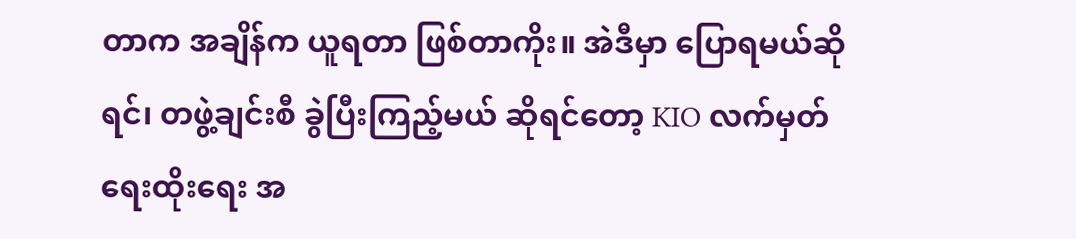တာက အချိန်က ယူရတာ ဖြစ်တာကိုး။ အဲဒီမှာ ပြောရမယ်ဆိုရင်၊ တဖွဲ့ချင်းစီ ခွဲပြီးကြည့်မယ် ဆိုရင်တော့ KIO လက်မှတ် ရေးထိုးရေး အ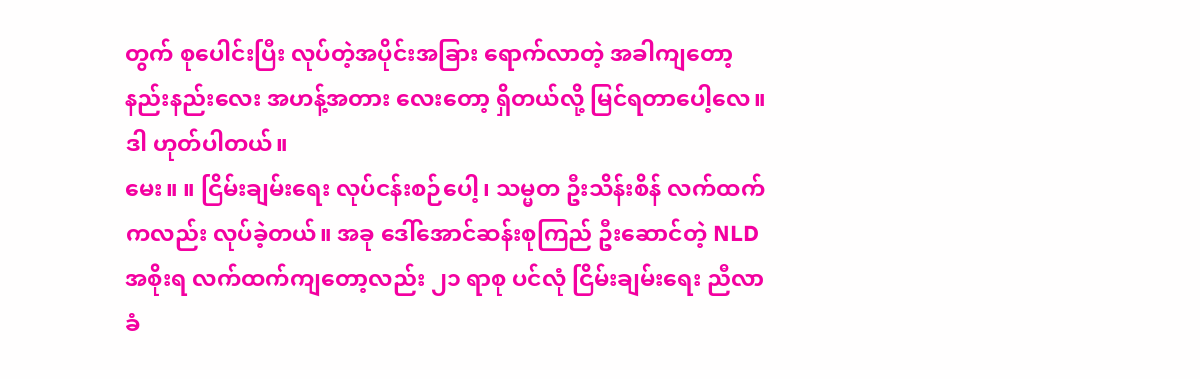တွက် စုပေါင်းပြီး လုပ်တဲ့အပိုင်းအခြား ရောက်လာတဲ့ အခါကျတော့ နည်းနည်းလေး အဟန့်အတား လေးတော့ ရှိတယ်လို့ မြင်ရတာပေါ့လေ။ ဒါ ဟုတ်ပါတယ်။
မေး။ ။ ငြိမ်းချမ်းရေး လုပ်ငန်းစဉ်ပေါ့၊ သမ္မတ ဦးသိန်းစိန် လက်ထက်ကလည်း လုပ်ခဲ့တယ်။ အခု ဒေါ်အောင်ဆန်းစုကြည် ဦးဆောင်တဲ့ NLD အစိုးရ လက်ထက်ကျတော့လည်း ၂၁ ရာစု ပင်လုံ ငြိမ်းချမ်းရေး ညီလာခံ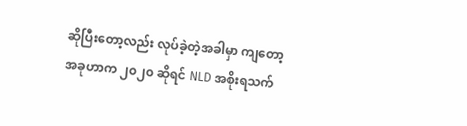ဆိုပြီးတော့လည်း လုပ်ခဲ့တဲ့အခါမှာ ကျတော့ အခုဟာက ၂၀၂၀ ဆိုရင် NLD အစိုးရသက်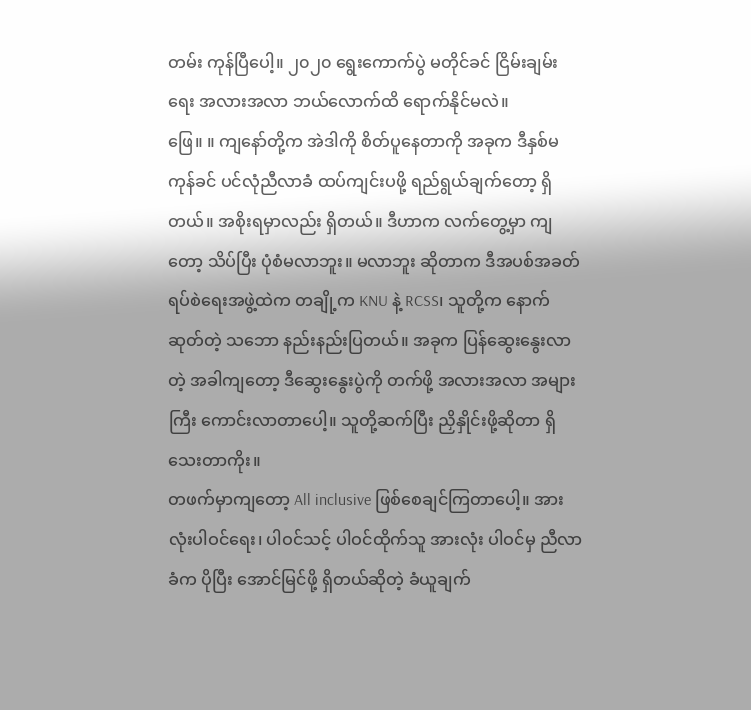တမ်း ကုန်ပြီပေါ့။ ၂၀၂၀ ရွေးကောက်ပွဲ မတိုင်ခင် ငြိမ်းချမ်းရေး အလားအလာ ဘယ်လောက်ထိ ရောက်နိုင်မလဲ။
ဖြေ။ ။ ကျနော်တို့က အဲဒါကို စိတ်ပူနေတာကို အခုက ဒီနှစ်မကုန်ခင် ပင်လုံညီလာခံ ထပ်ကျင်းပဖို့ ရည်ရွယ်ချက်တော့ ရှိတယ်။ အစိုးရမှာလည်း ရှိတယ်။ ဒီဟာက လက်တွေ့မှာ ကျတော့ သိပ်ပြီး ပုံစံမလာဘူး။ မလာဘူး ဆိုတာက ဒီအပစ်အခတ် ရပ်စဲရေးအဖွဲ့ထဲက တချို့က KNU နဲ့ RCSS၊ သူတို့က နောက်ဆုတ်တဲ့ သဘော နည်းနည်းပြတယ်။ အခုက ပြန်ဆွေးနွေးလာတဲ့ အခါကျတော့ ဒီဆွေးနွေးပွဲကို တက်ဖို့ အလားအလာ အများကြီး ကောင်းလာတာပေါ့။ သူတို့ဆက်ပြီး ညှိနှိုင်းဖို့ဆိုတာ ရှိသေးတာကိုး။
တဖက်မှာကျတော့ All inclusive ဖြစ်စေချင်ကြတာပေါ့။ အားလုံးပါဝင်ရေး၊ ပါဝင်သင့် ပါဝင်ထိုက်သူ အားလုံး ပါဝင်မှ ညီလာခံက ပိုပြီး အောင်မြင်ဖို့ ရှိတယ်ဆိုတဲ့ ခံယူချက်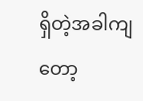ရှိတဲ့အခါကျတော့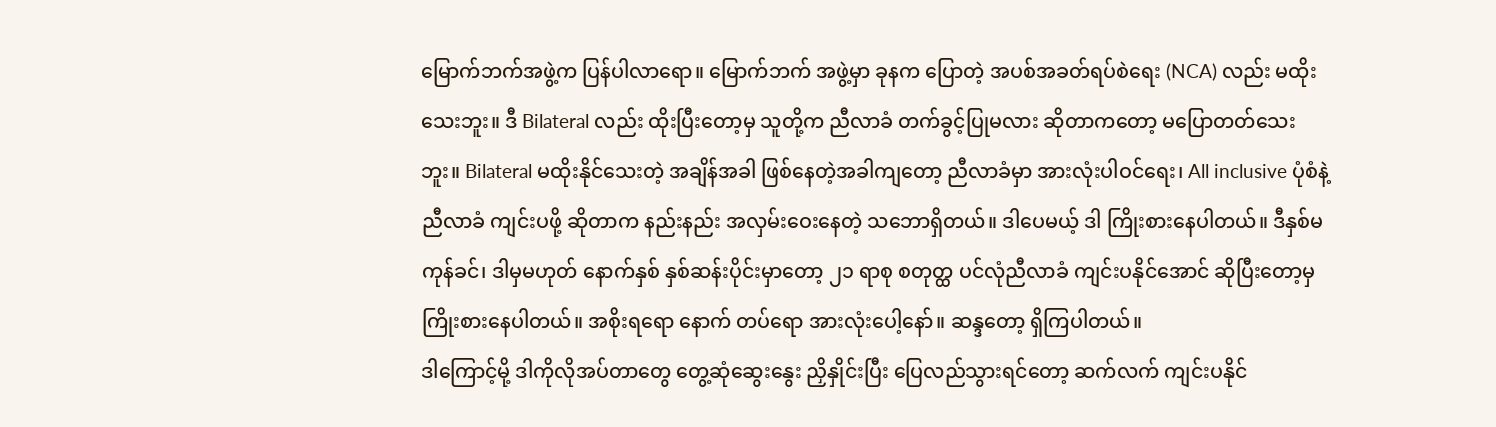မြောက်ဘက်အဖွဲ့က ပြန်ပါလာရော။ မြောက်ဘက် အဖွဲ့မှာ ခုနက ပြောတဲ့ အပစ်အခတ်ရပ်စဲရေး (NCA) လည်း မထိုးသေးဘူး။ ဒီ Bilateral လည်း ထိုးပြီးတော့မှ သူတို့က ညီလာခံ တက်ခွင့်ပြုမလား ဆိုတာကတော့ မပြောတတ်သေးဘူး။ Bilateral မထိုးနိုင်သေးတဲ့ အချိန်အခါ ဖြစ်နေတဲ့အခါကျတော့ ညီလာခံမှာ အားလုံးပါဝင်ရေး၊ All inclusive ပုံစံနဲ့ ညီလာခံ ကျင်းပဖို့ ဆိုတာက နည်းနည်း အလှမ်းဝေးနေတဲ့ သဘောရှိတယ်။ ဒါပေမယ့် ဒါ ကြိုးစားနေပါတယ်။ ဒီနှစ်မကုန်ခင်၊ ဒါမှမဟုတ် နောက်နှစ် နှစ်ဆန်းပိုင်းမှာတော့ ၂၁ ရာစု စတုတ္ထ ပင်လုံညီလာခံ ကျင်းပနိုင်အောင် ဆိုပြီးတော့မှ ကြိုးစားနေပါတယ်။ အစိုးရရော နောက် တပ်ရော အားလုံးပေါ့နော်။ ဆန္ဒတော့ ရှိကြပါတယ်။
ဒါကြောင့်မို့ ဒါကိုလိုအပ်တာတွေ တွေ့ဆုံဆွေးနွေး ညှိနှိုင်းပြီး ပြေလည်သွားရင်တော့ ဆက်လက် ကျင်းပနိုင်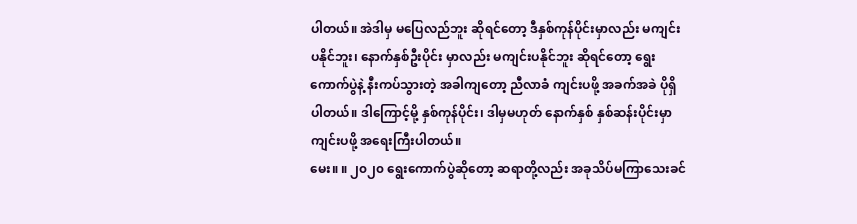ပါတယ်။ အဲဒါမှ မပြေလည်ဘူး ဆိုရင်တော့ ဒီနှစ်ကုန်ပိုင်းမှာလည်း မကျင်းပနိုင်ဘူး၊ နောက်နှစ်ဦးပိုင်း မှာလည်း မကျင်းပနိုင်ဘူး ဆိုရင်တော့ ရွေးကောက်ပွဲနဲ့ နီးကပ်သွားတဲ့ အခါကျတော့ ညီလာခံ ကျင်းပဖို့ အခက်အခဲ ပိုရှိပါတယ်။ ဒါကြောင့်မို့ နှစ်ကုန်ပိုင်း၊ ဒါမှမဟုတ် နောက်နှစ် နှစ်ဆန်းပိုင်းမှာ ကျင်းပဖို့ အရေးကြီးပါတယ်။
မေး။ ။ ၂၀၂၀ ရွေးကောက်ပွဲဆိုတော့ ဆရာတို့လည်း အခုသိပ်မကြာသေးခင်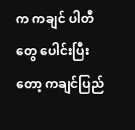က ကချင် ပါတီတွေ ပေါင်းပြီးတော့ ကချင်ပြည်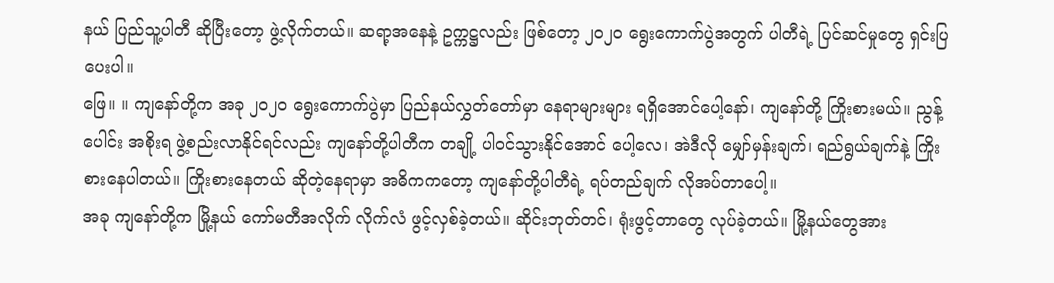နယ် ပြည်သူ့ပါတီ ဆိုပြီးတော့ ဖွဲ့လိုက်တယ်။ ဆရာ့အနေနဲ့ ဥက္ကဋ္ဌလည်း ဖြစ်တော့ ၂၀၂၀ ရွေးကောက်ပွဲအတွက် ပါတီရဲ့ ပြင်ဆင်မှုတွေ ရှင်းပြပေးပါ။
ဖြေ။ ။ ကျနော်တို့က အခု ၂၀၂၀ ရွေးကောက်ပွဲမှာ ပြည်နယ်လွှတ်တော်မှာ နေရာများများ ရရှိအောင်ပေါ့နော်၊ ကျနော်တို့ ကြိုးစားမယ်။ ညွန့်ပေါင်း အစိုးရ ဖွဲ့စည်းလာနိုင်ရင်လည်း ကျနော်တို့ပါတီက တချို့ ပါဝင်သွားနိုင်အောင် ပေါ့လေ၊ အဲဒီလို မျှော်မှန်းချက်၊ ရည်ရွယ်ချက်နဲ့ ကြိုးစားနေပါတယ်။ ကြိုးစားနေတယ် ဆိုတဲ့နေရာမှာ အဓိကကတော့ ကျနော်တို့ပါတီရဲ့ ရပ်တည်ချက် လိုအပ်တာပေါ့။
အခု ကျနော်တို့က မြို့နယ် ကော်မတီအလိုက် လိုက်လံ ဖွင့်လှစ်ခဲ့တယ်။ ဆိုင်းဘုတ်တင်၊ ရုံးဖွင့်တာတွေ လုပ်ခဲ့တယ်။ မြို့နယ်တွေအား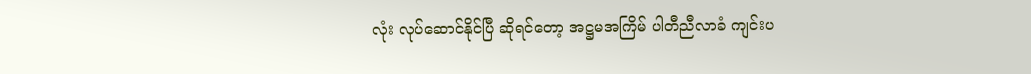လုံး လုပ်ဆောင်နိုင်ပြီ ဆိုရင်တော့ အဋ္ဌမအကြိမ် ပါတီညီလာခံ ကျင်းပ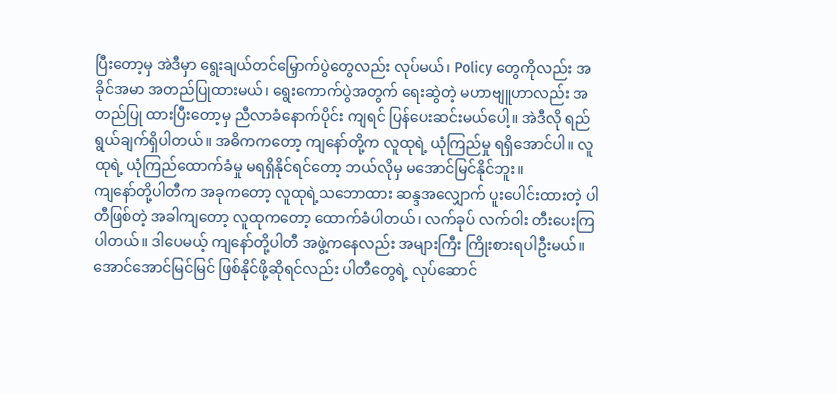ပြီးတော့မှ အဲဒီမှာ ရွေးချယ်တင်မြှောက်ပွဲတွေလည်း လုပ်မယ်၊ Policy တွေကိုလည်း အခိုင်အမာ အတည်ပြုထားမယ်၊ ရွေးကောက်ပွဲအတွက် ရေးဆွဲတဲ့ မဟာဗျူဟာလည်း အတည်ပြု ထားပြီးတော့မှ ညီလာခံနောက်ပိုင်း ကျရင် ပြန်ပေးဆင်းမယ်ပေါ့။ အဲဒီလို ရည်ရွယ်ချက်ရှိပါတယ်။ အဓိကကတော့ ကျနော်တို့က လူထုရဲ့ ယုံကြည်မှု ရရှိအောင်ပါ။ လူထုရဲ့ ယုံကြည်ထောက်ခံမှု မရရှိနိုင်ရင်တော့ ဘယ်လိုမှ မအောင်မြင်နိုင်ဘူး။
ကျနော်တို့ပါတီက အခုကတော့ လူထုရဲ့သဘောထား ဆန္ဒအလျှောက် ပူးပေါင်းထားတဲ့ ပါတီဖြစ်တဲ့ အခါကျတော့ လူထုကတော့ ထောက်ခံပါတယ်၊ လက်ခုပ် လက်ဝါး တီးပေးကြပါတယ်။ ဒါပေမယ့် ကျနော်တို့ပါတီ အဖွဲ့ကနေလည်း အများကြီး ကြိုးစားရပါဦးမယ်။ အောင်အောင်မြင်မြင် ဖြစ်နိုင်ဖို့ဆိုရင်လည်း ပါတီတွေရဲ့ လုပ်ဆောင်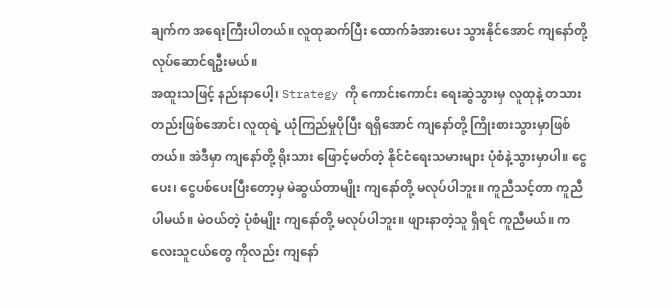ချက်က အရေးကြီးပါတယ်။ လူထုဆက်ပြီး ထောက်ခံအားပေး သွားနိုင်အောင် ကျနော်တို့ လုပ်ဆောင်ရဦးမယ်။
အထူးသဖြင့် နည်းနာပေါ့၊ Strategy ကို ကောင်းကောင်း ရေးဆွဲသွားမှ လူထုနဲ့ တသားတည်းဖြစ်အောင်၊ လူထုရဲ့ ယုံကြည်မှုပိုပြီး ရရှိအောင် ကျနော်တို့ ကြိုးစားသွားမှာဖြစ်တယ်။ အဲဒီမှာ ကျနော်တို့ ရိုးသား ဖြောင့်မတ်တဲ့ နိုင်ငံရေးသမားများ ပုံစံနဲ့သွားမှာပါ။ ငွေပေး၊ ငွေပစ်ပေးပြီးတော့မှ မဲဆွယ်တာမျိုး ကျနော်တို့ မလုပ်ပါဘူး။ ကူညီသင့်တာ ကူညီပါမယ်။ မဲဝယ်တဲ့ ပုံစံမျိုး ကျနော်တို့ မလုပ်ပါဘူး။ ဖျားနာတဲ့သူ ရှိရင် ကူညီမယ်။ ကလေးသူငယ်တွေ ကိုလည်း ကျနော်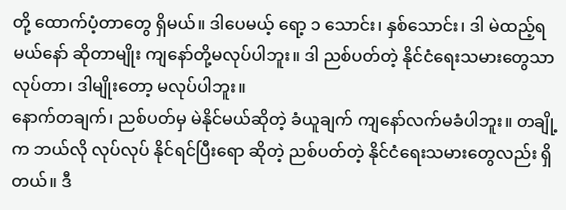တို့ ထောက်ပံ့တာတွေ ရှိမယ်။ ဒါပေမယ့် ရော့ ၁ သောင်း၊ နှစ်သောင်း၊ ဒါ မဲထည့်ရမယ်နော် ဆိုတာမျိုး ကျနော်တို့မလုပ်ပါဘူး။ ဒါ ညစ်ပတ်တဲ့ နိုင်ငံရေးသမားတွေသာ လုပ်တာ၊ ဒါမျိုးတော့ မလုပ်ပါဘူး။
နောက်တချက်၊ ညစ်ပတ်မှ မဲနိုင်မယ်ဆိုတဲ့ ခံယူချက် ကျနော်လက်မခံပါဘူး။ တချို့က ဘယ်လို လုပ်လုပ် နိုင်ရင်ပြီးရော ဆိုတဲ့ ညစ်ပတ်တဲ့ နိုင်ငံရေးသမားတွေလည်း ရှိတယ်။ ဒီ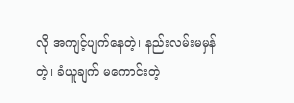လို အကျင့်ပျက်နေတဲ့၊ နည်းလမ်းမမှန်တဲ့၊ ခံယူချက် မကောင်းတဲ့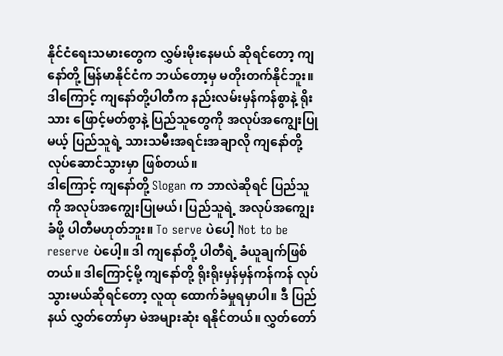နိုင်ငံရေးသမားတွေက လွှမ်းမိုးနေမယ် ဆိုရင်တော့ ကျနော်တို့ မြန်မာနိုင်ငံက ဘယ်တော့မှ မတိုးတက်နိုင်ဘူး။ ဒါကြောင့် ကျနော်တို့ပါတီက နည်းလမ်းမှန်ကန်စွာနဲ့ ရိုးသား ဖြောင့်မတ်စွာနဲ့ ပြည်သူတွေကို အလုပ်အကျွေးပြုမယ့် ပြည်သူရဲ့ သားသမီးအရင်းအချာလို ကျနော်တို့ လုပ်ဆောင်သွားမှာ ဖြစ်တယ်။
ဒါကြောင့် ကျနော်တို့ Slogan က ဘာလဲဆိုရင် ပြည်သူကို အလုပ်အကျွေးပြုမယ်၊ ပြည်သူရဲ့ အလုပ်အကျွေး ခံဖို့ ပါတီမဟုတ်ဘူး။ To serve ပဲပေါ့ Not to be reserve ပဲပေါ့။ ဒါ ကျနော်တို့ ပါတီရဲ့ ခံယူချက်ဖြစ်တယ်။ ဒါကြောင့်မို့ ကျနော်တို့ ရိုးရိုးမှန်မှန်ကန်ကန် လုပ်သွားမယ်ဆိုရင်တော့ လူထု ထောက်ခံမှုရမှာပါ။ ဒီ ပြည်နယ် လွှတ်တော်မှာ မဲအများဆုံး ရနိုင်တယ်။ လွှတ်တော်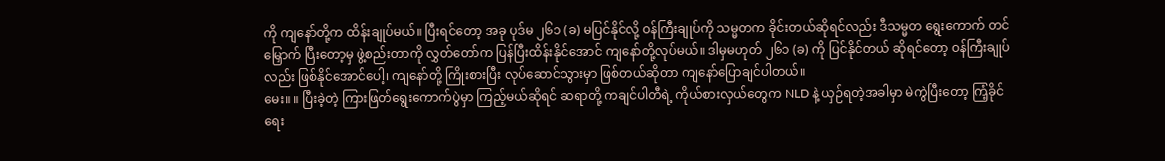ကို ကျနော်တို့က ထိန်းချုပ်မယ်။ ပြီးရင်တော့ အခု ပုဒ်မ ၂၆၁ (ခ) မပြင်နိုင်လို့ ဝန်ကြီးချုပ်ကို သမ္မတက ခိုင်းတယ်ဆိုရင်လည်း ဒီသမ္မတ ရွေးကောက် တင်မြှောက် ပြီးတော့မှ ဖွဲ့စည်းတာကို လွှတ်တော်က ပြန်ပြီးထိန်းနိုင်အောင် ကျနော်တို့လုပ်မယ်။ ဒါမှမဟုတ် ၂၆၁ (ခ) ကို ပြင်နိုင်တယ် ဆိုရင်တော့ ဝန်ကြီးချုပ်လည်း ဖြစ်နိုင်အောင်ပေါ့၊ ကျနော်တို့ ကြိုးစားပြီး လုပ်ဆောင်သွားမှာ ဖြစ်တယ်ဆိုတာ ကျနော်ပြောချင်ပါတယ်။
မေး။ ။ ပြီးခဲ့တဲ့ ကြားဖြတ်ရွေးကောက်ပွဲမှာ ကြည့်မယ်ဆိုရင် ဆရာတို့ ကချင်ပါတီရဲ့ ကိုယ်စားလှယ်တွေက NLD နဲ့ ယှဉ်ရတဲ့အခါမှာ မဲကွဲပြီးတော့ ကြံ့ခိုင်ရေး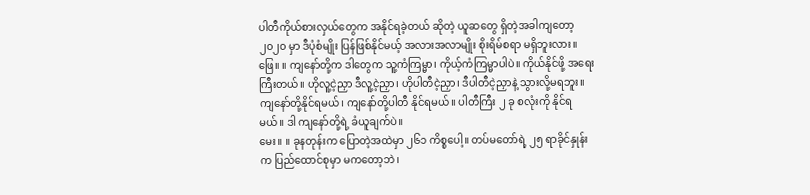ပါတီကိုယ်စားလှယ်တွေက အနိုင်ရခဲ့တယ် ဆိုတဲ့ ယူဆတွေ ရှိတဲ့အခါကျတော့ ၂၀၂၀ မှာ ဒီပုံစံမျိုး ပြန်ဖြစ်နိုင်မယ့် အလားအလာမျိုး စိုးရိမ်စရာ မရှိဘူးလား။
ဖြေ။ ။ ကျနော်တို့က ဒါတွေက သူ့ကံကြမ္မာ၊ ကိုယ့်ကံကြမ္မာပါပဲ။ ကိုယ်နိုင်ဖို့ အရေးကြီးတယ်။ ဟိုလူ့ငဲ့ညှာ ဒီလူ့ငဲ့ညှာ၊ ဟိုပါတီငဲ့ညှာ၊ ဒီပါတီငဲ့ညှာနဲ့ သွားလို့မရဘူး။ ကျနော်တို့နိုင်ရမယ်၊ ကျနော်တို့ပါတီ နိုင်ရမယ်။ ပါတီကြီး ၂ ခု စလုံးကို နိုင်ရမယ်။ ဒါ ကျနော်တို့ရဲ့ ခံယူချက်ပဲ။
မေး။ ။ ခုနတုန်းက ပြောတဲ့အထဲမှာ ၂၆၁ ကိစ္စပေါ့။ တပ်မတော်ရဲ့ ၂၅ ရာခိုင်နှုန်းက ပြည်ထောင်စုမှာ မကတော့ဘဲ၊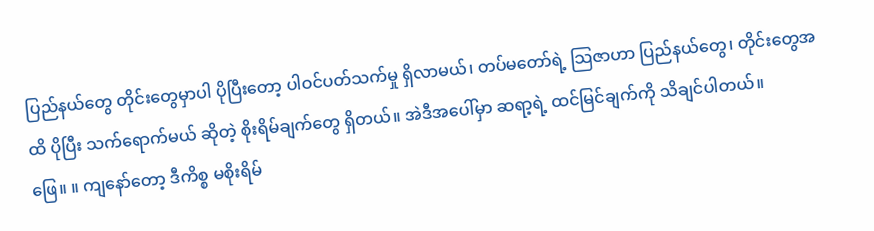ပြည်နယ်တွေ တိုင်းတွေမှာပါ ပိုပြီးတော့ ပါဝင်ပတ်သက်မှု ရှိလာမယ်၊ တပ်မတော်ရဲ့ သြဇာဟာ ပြည်နယ်တွေ၊ တိုင်းတွေအထိ ပိုပြီး သက်ရောက်မယ် ဆိုတဲ့ စိုးရိမ်ချက်တွေ ရှိတယ်။ အဲဒီအပေါ်မှာ ဆရာ့ရဲ့ ထင်မြင်ချက်ကို သိချင်ပါတယ်။
ဖြေ။ ။ ကျနော်တော့ ဒီကိစ္စ မစိုးရိမ်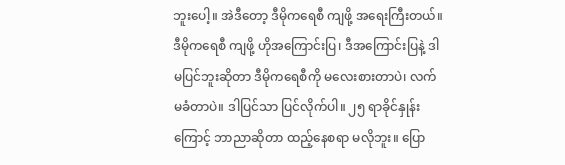ဘူးပေါ့။ အဲဒီတော့ ဒီမိုကရေစီ ကျဖို့ အရေးကြီးတယ်။ ဒီမိုကရေစီ ကျဖို့ ဟိုအကြောင်းပြ၊ ဒီအကြောင်းပြနဲ့ ဒါမပြင်ဘူးဆိုတာ ဒီမိုကရေစီကို မလေးစားတာပဲ၊ လက်မခံတာပဲ။ ဒါပြင်သာ ပြင်လိုက်ပါ။ ၂၅ ရာခိုင်နှုန်းကြောင့် ဘာညာဆိုတာ ထည့်နေစရာ မလိုဘူး။ ပြော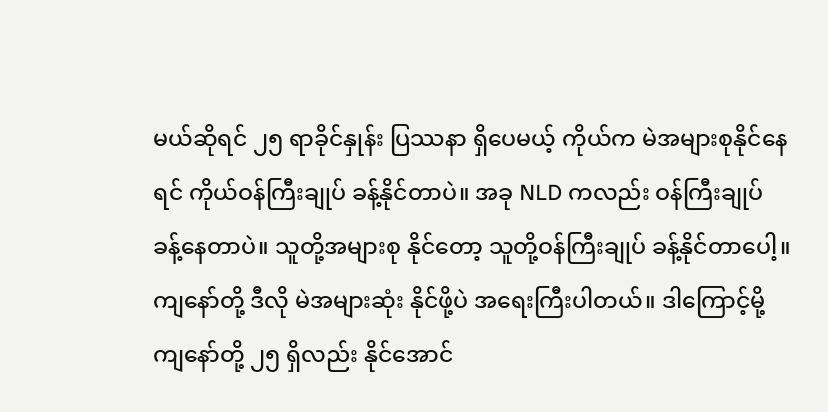မယ်ဆိုရင် ၂၅ ရာခိုင်နှုန်း ပြဿနာ ရှိပေမယ့် ကိုယ်က မဲအများစုနိုင်နေရင် ကိုယ်ဝန်ကြီးချုပ် ခန့်နိုင်တာပဲ။ အခု NLD ကလည်း ဝန်ကြီးချုပ် ခန့်နေတာပဲ။ သူတို့အများစု နိုင်တော့ သူတို့ဝန်ကြီးချုပ် ခန့်နိုင်တာပေါ့။
ကျနော်တို့ ဒီလို မဲအများဆုံး နိုင်ဖို့ပဲ အရေးကြီးပါတယ်။ ဒါကြောင့်မို့ ကျနော်တို့ ၂၅ ရှိလည်း နိုင်အောင်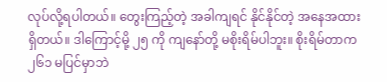လုပ်လို့ရပါတယ်။ တွေးကြည့်တဲ့ အခါကျရင် နိုင်နိုင်တဲ့ အနေအထား ရှိတယ်။ ဒါကြောင့်မို့ ၂၅ ကို ကျနော်တို့ မစိုးရိမ်ပါဘူး။ စိုးရိမ်တာက ၂၆၁ မပြင်မှာဘဲ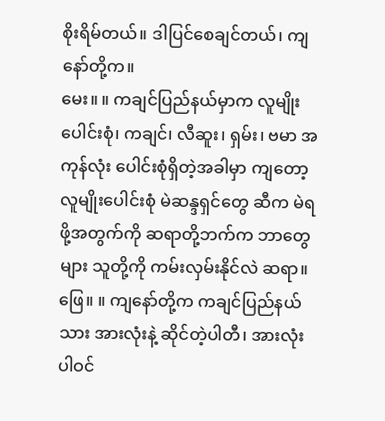စိုးရိမ်တယ်။ ဒါပြင်စေချင်တယ်၊ ကျနော်တို့က။
မေး။ ။ ကချင်ပြည်နယ်မှာက လူမျိုးပေါင်းစုံ၊ ကချင်၊ လီဆူး၊ ရှမ်း၊ ဗမာ အကုန်လုံး ပေါင်းစုံရှိတဲ့အခါမှာ ကျတော့ လူမျိုးပေါင်းစုံ မဲဆန္ဒရှင်တွေ ဆီက မဲရဖို့အတွက်ကို ဆရာတို့ဘက်က ဘာတွေများ သူတို့ကို ကမ်းလှမ်းနိုင်လဲ ဆရာ။
ဖြေ။ ။ ကျနော်တို့က ကချင်ပြည်နယ်သား အားလုံးနဲ့ ဆိုင်တဲ့ပါတီ၊ အားလုံးပါဝင်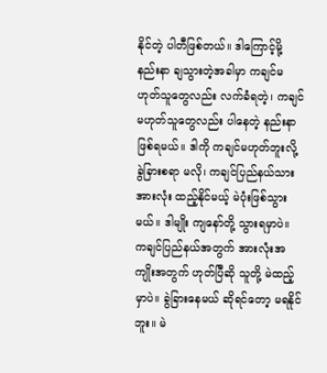နိုင်တဲ့ ပါတီဖြစ်တယ်။ ဒါကြောင့်မို့ နည်းနာ ချသွားတဲ့အခါမှာ ကချင်မဟုတ်သူတွေလည်း လက်ခံရတဲ့၊ ကချင် မဟုတ်သူတွေလည်း ပါနေတဲ့ နည်းနာ ဖြစ်ရမယ်။ ဒါကို ကချင်မဟုတ်ဘူးလို့ ခွဲခြားစရာ မလို၊ ကချင်ပြည်နယ်သား အားလုံး ထည့်နိုင်မယ့် မဲပုံးဖြစ်သွားမယ်။ ဒါမျိုး ကျနော်တို့ သွားရမှာပဲ။ ကချင်ပြည်နယ်အတွက် အားလုံးအကျိုးအတွက် ဟုတ်ပြီဆို သူတို့ မဲထည့်မှာပဲ။ ခွဲခြားနေမယ် ဆိုရင်တော့ မရနိုင်ဘူး။ မဲ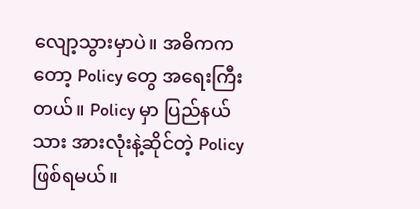လျော့သွားမှာပဲ။ အဓိကကတော့ Policy တွေ အရေးကြီးတယ်။ Policy မှာ ပြည်နယ်သား အားလုံးနဲ့ဆိုင်တဲ့ Policy ဖြစ်ရမယ်။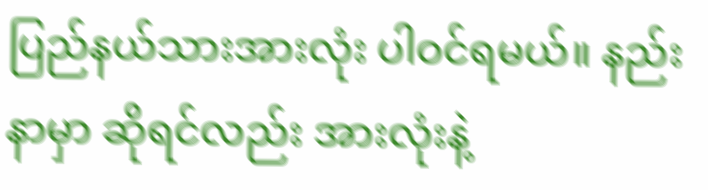ပြည်နယ်သားအားလုံး ပါဝင်ရမယ်။ နည်းနာမှာ ဆိုရင်လည်း အားလုံးနဲ့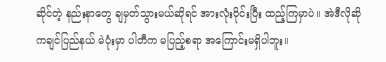ဆိုင်တဲ့ နည်းနာတွေ ချမှတ်သွားမယ်ဆိုရင် အားလုံးဝိုင်းပြီး ထည့်ကြမှာပဲ။ အဲဒီလိုဆို ကချင်ပြည်နယ် မဲပုံးမှာ ပါတီက မပြည့်စရာ အကြောင်းမရှိပါဘူး။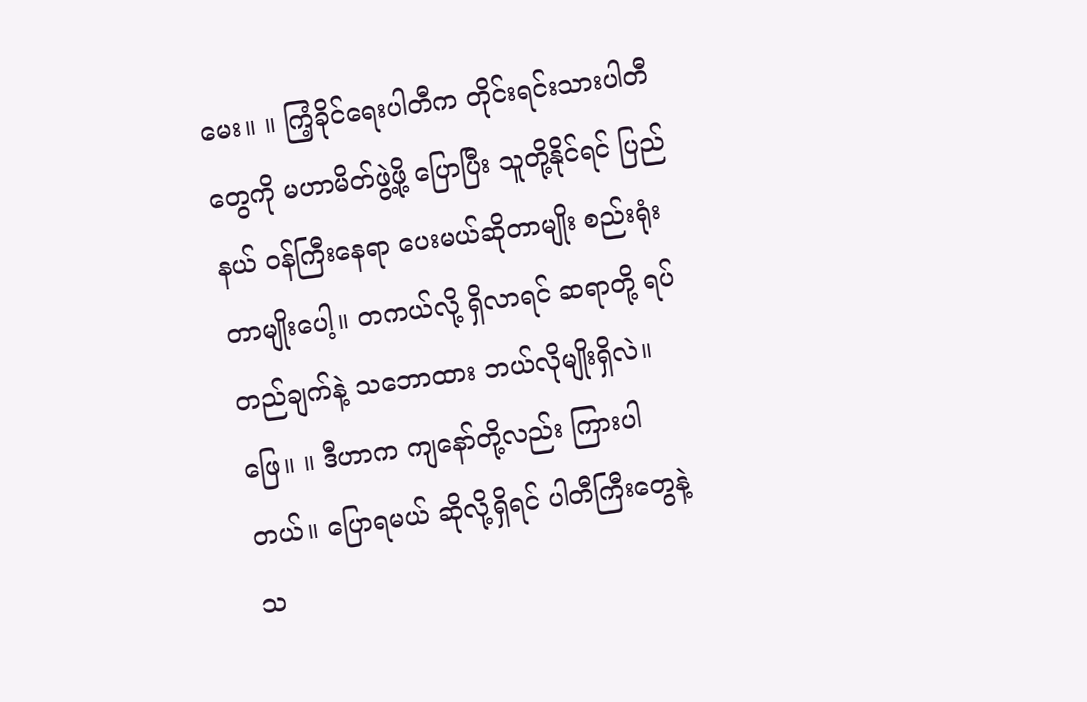မေး။ ။ ကြံ့ခိုင်ရေးပါတီက တိုင်းရင်းသားပါတီတွေကို မဟာမိတ်ဖွဲ့ဖို့ ပြောပြီး သူတို့နိုင်ရင် ပြည်နယ် ဝန်ကြီးနေရာ ပေးမယ်ဆိုတာမျိုး စည်းရုံးတာမျိုးပေါ့။ တကယ်လို့ ရှိလာရင် ဆရာတို့ ရပ်တည်ချက်နဲ့ သဘောထား ဘယ်လိုမျိုးရှိလဲ။
ဖြေ။ ။ ဒီဟာက ကျနော်တို့လည်း ကြားပါတယ်။ ပြောရမယ် ဆိုလို့ရှိရင် ပါတီကြီးတွေနဲ့ သ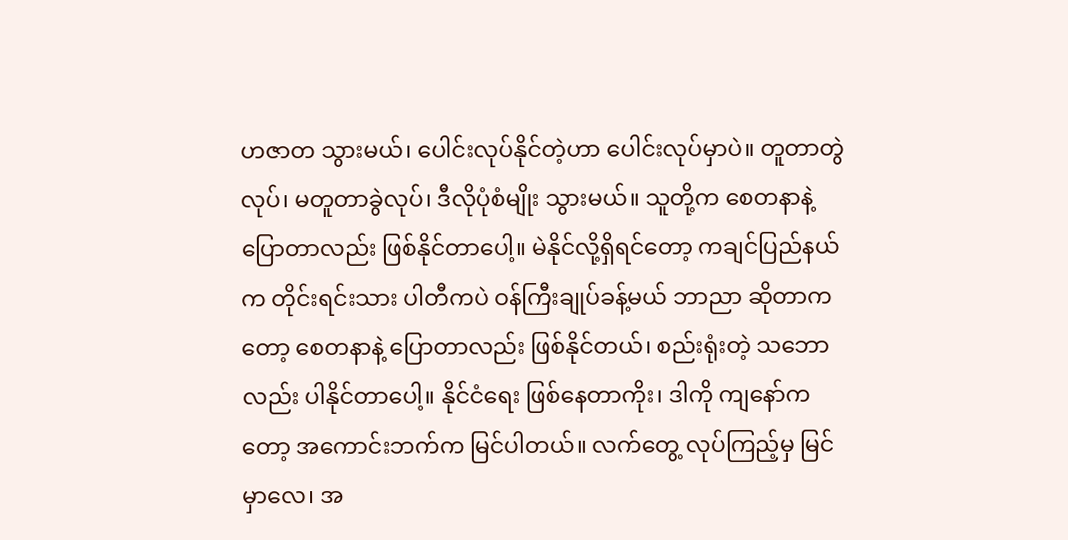ဟဇာတ သွားမယ်၊ ပေါင်းလုပ်နိုင်တဲ့ဟာ ပေါင်းလုပ်မှာပဲ။ တူတာတွဲလုပ်၊ မတူတာခွဲလုပ်၊ ဒီလိုပုံစံမျိုး သွားမယ်။ သူတို့က စေတနာနဲ့ ပြောတာလည်း ဖြစ်နိုင်တာပေါ့။ မဲနိုင်လို့ရှိရင်တော့ ကချင်ပြည်နယ်က တိုင်းရင်းသား ပါတီကပဲ ဝန်ကြီးချုပ်ခန့်မယ် ဘာညာ ဆိုတာကတော့ စေတနာနဲ့ ပြောတာလည်း ဖြစ်နိုင်တယ်၊ စည်းရုံးတဲ့ သဘောလည်း ပါနိုင်တာပေါ့။ နိုင်ငံရေး ဖြစ်နေတာကိုး၊ ဒါကို ကျနော်ကတော့ အကောင်းဘက်က မြင်ပါတယ်။ လက်တွေ့ လုပ်ကြည့်မှ မြင်မှာလေ၊ အ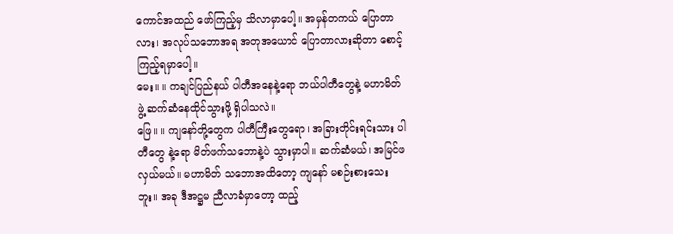ကောင်အထည် ဖော်ကြည့်မှ သိလာမှာပေါ့။ အမှန်တကယ် ပြောတာလား၊ အလုပ်သဘောအရ အတုအယောင် ပြောတာလားဆိုတာ စောင့်ကြည့်ရမှာပေါ့။
မေး။ ။ ကချင်ပြည်နယ် ပါတီအနေနဲ့ရော ဘယ်ပါတီတွေနဲ့ မဟာမိတ်ဖွဲ့ ဆက်ဆံနေထိုင်သွားဖို့ ရှိပါသလဲ။
ဖြေ။ ။ ကျနော်တို့တွေက ပါတီကြီးတွေရော၊ အခြားတိုင်းရင်းသား ပါတီတွေ နဲ့ရော မိတ်ဖက်သဘောနဲ့ပဲ သွားမှာပါ။ ဆက်ဆံမယ်၊ အမြင်ဖလှယ်မယ်။ မဟာမိတ် သဘောအထိတော့ ကျနော် မစဉ်းစားသေးဘူး။ အခု ဒီအဋ္ဌမ ညီလာခံမှာတော့ ထည့်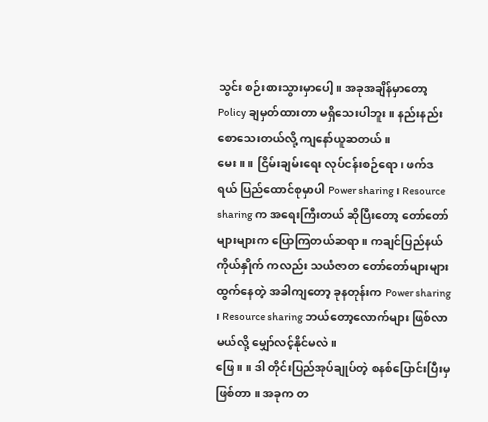သွင်း စဉ်းစားသွားမှာပေါ့။ အခုအချိန်မှာတော့ Policy ချမှတ်ထားတာ မရှိသေးပါဘူး။ နည်းနည်း စောသေးတယ်လို့ ကျနော်ယူဆတယ်။
မေး။ ။ ငြိမ်းချမ်းရေး လုပ်ငန်းစဉ်ရော၊ ဖက်ဒရယ် ပြည်ထောင်စုမှာပါ Power sharing ၊ Resource sharing က အရေးကြီးတယ် ဆိုပြီးတော့ တော်တော်များများက ပြောကြတယ်ဆရာ။ ကချင်ပြည်နယ်ကိုယ်နှိုက် ကလည်း သယံဇာတ တော်တော်များများ ထွက်နေတဲ့ အခါကျတော့ ခုနတုန်းက Power sharing ၊ Resource sharing ဘယ်တော့လောက်များ ဖြစ်လာမယ်လို့ မျှော်လင့်နိုင်မလဲ။
ဖြေ။ ။ ဒါ တိုင်းပြည်အုပ်ချုပ်တဲ့ စနစ်ပြောင်းပြီးမှ ဖြစ်တာ ။ အခုက တ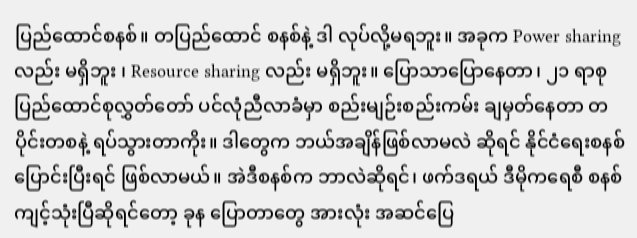ပြည်ထောင်စနစ်။ တပြည်ထောင် စနစ်နဲ့ ဒါ လုပ်လို့မရဘူး။ အခုက Power sharing လည်း မရှိဘူး ၊ Resource sharing လည်း မရှိဘူး။ ပြောသာပြောနေတာ၊ ၂၁ ရာစု ပြည်ထောင်စုလွှတ်တော် ပင်လုံညီလာခံမှာ စည်းမျဉ်းစည်းကမ်း ချမှတ်နေတာ တပိုင်းတစနဲ့ ရပ်သွားတာကိုး။ ဒါတွေက ဘယ်အချိန်ဖြစ်လာမလဲ ဆိုရင် နိုင်ငံရေးစနစ် ပြောင်းပြီးရင် ဖြစ်လာမယ်။ အဲဒီစနစ်က ဘာလဲဆိုရင်၊ ဖက်ဒရယ် ဒီမိုကရေစီ စနစ် ကျင့်သုံးပြီဆိုရင်တော့ ခုန ပြောတာတွေ အားလုံး အဆင်ပြေ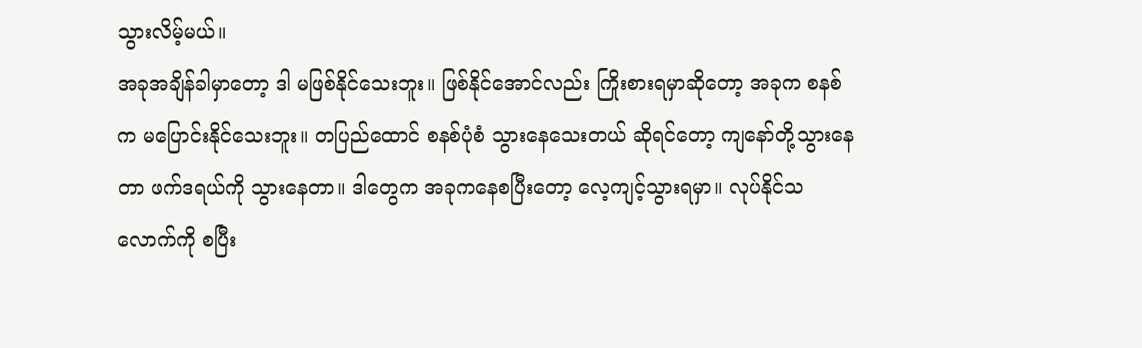သွားလိမ့်မယ်။
အခုအချိန်ခါမှာတော့ ဒါ မဖြစ်နိုင်သေးဘူး။ ဖြစ်နိုင်အောင်လည်း ကြိုးစားရမှာဆိုတော့ အခုက စနစ်က မပြောင်းနိုင်သေးဘူး။ တပြည်ထောင် စနစ်ပုံစံ သွားနေသေးတယ် ဆိုရင်တော့ ကျနော်တို့သွားနေတာ ဖက်ဒရယ်ကို သွားနေတာ။ ဒါတွေက အခုကနေစပြီးတော့ လေ့ကျင့်သွားရမှာ။ လုပ်နိုင်သလောက်ကို စပြီး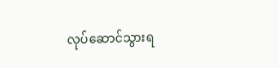လုပ်ဆောင်သွားရ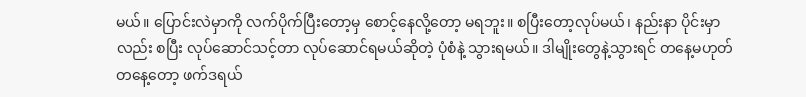မယ်။ ပြောင်းလဲမှာကို လက်ပိုက်ပြီးတော့မှ စောင့်နေလို့တော့ မရဘူး။ စပြီးတော့လုပ်မယ်၊ နည်းနာ ပိုင်းမှာလည်း စပြီး လုပ်ဆောင်သင့်တာ လုပ်ဆောင်ရမယ်ဆိုတဲ့ ပုံစံနဲ့ သွားရမယ်။ ဒါမျိုးတွေနဲ့သွားရင် တနေ့မဟုတ် တနေ့တော့ ဖက်ဒရယ်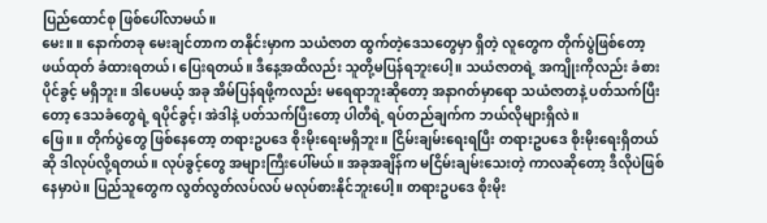ပြည်ထောင်စု ဖြစ်ပေါ်လာမယ်။
မေး။ ။ နောက်တခု မေးချင်တာက တနိုင်းမှာက သယံဇာတ ထွက်တဲ့ဒေသတွေမှာ ရှိတဲ့ လူတွေက တိုက်ပွဲဖြစ်တော့ ဖယ်ထုတ် ခံထားရတယ်၊ ပြေးရတယ်။ ဒီနေ့အထိလည်း သူတို့မပြန်ရဘူးပေါ့။ သယံဇာတရဲ့ အကျိုးကိုလည်း ခံစားပိုင်ခွင့် မရှိဘူး။ ဒါပေမယ့် အခု အိမ်ပြန်ရဖို့ကလည်း မရေရာဘူးဆိုတော့ အနာဂတ်မှာရော သယံဇာတနဲ့ ပတ်သက်ပြီးတော့ ဒေသခံတွေရဲ့ ရပိုင်ခွင့်၊ အဲဒါနဲ့ ပတ်သက်ပြီးတော့ ပါတီရဲ့ ရပ်တည်ချက်က ဘယ်လိုများရှိလဲ။
ဖြေ။ ။ တိုက်ပွဲတွေ ဖြစ်နေတော့ တရားဥပဒေ စိုးမိုးရေးမရှိဘူး။ ငြိမ်းချမ်းရေးရပြီး တရားဥပဒေ စိုးမိုးရေးရှိတယ်ဆို ဒါလုပ်လို့ရတယ်။ လုပ်ခွင့်တွေ အများကြီးပေါ်မယ်။ အခုအချိန်က မငြိမ်းချမ်းသေးတဲ့ ကာလဆိုတော့ ဒီလိုပဲဖြစ်နေမှာပဲ။ ပြည်သူတွေက လွတ်လွတ်လပ်လပ် မလုပ်စားနိုင်ဘူးပေါ့။ တရားဥပဒေ စိုးမိုး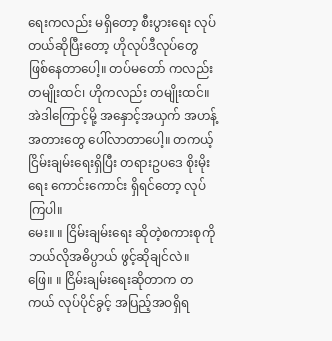ရေးကလည်း မရှိတော့ စီးပွားရေး လုပ်တယ်ဆိုပြီးတော့ ဟိုလုပ်ဒီလုပ်တွေ ဖြစ်နေတာပေါ့။ တပ်မတော် ကလည်း တမျိုးထင်၊ ဟိုကလည်း တမျိုးထင်။ အဲဒါကြောင့်မို့ အနှောင့်အယှက် အဟန့်အတားတွေ ပေါ်လာတာပေါ့။ တကယ့် ငြိမ်းချမ်းရေးရှိပြီး တရားဥပဒေ စိုးမိုးရေး ကောင်းကောင်း ရှိရင်တော့ လုပ်ကြပါ။
မေး။ ။ ငြိမ်းချမ်းရေး ဆိုတဲ့စကားစုကို ဘယ်လိုအဓိပ္ပာယ် ဖွင့်ဆိုချင်လဲ။
ဖြေ။ ။ ငြိမ်းချမ်းရေးဆိုတာက တကယ် လုပ်ပိုင်ခွင့် အပြည့်အဝရှိရ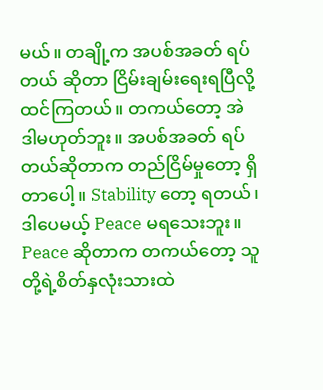မယ်။ တချို့က အပစ်အခတ် ရပ်တယ် ဆိုတာ ငြိမ်းချမ်းရေးရပြီလို့ ထင်ကြတယ်။ တကယ်တော့ အဲဒါမဟုတ်ဘူး။ အပစ်အခတ် ရပ်တယ်ဆိုတာက တည်ငြိမ်မှုတော့ ရှိတာပေါ့။ Stability တော့ ရတယ်၊ ဒါပေမယ့် Peace မရသေးဘူး။ Peace ဆိုတာက တကယ်တော့ သူတို့ရဲ့စိတ်နှလုံးသားထဲ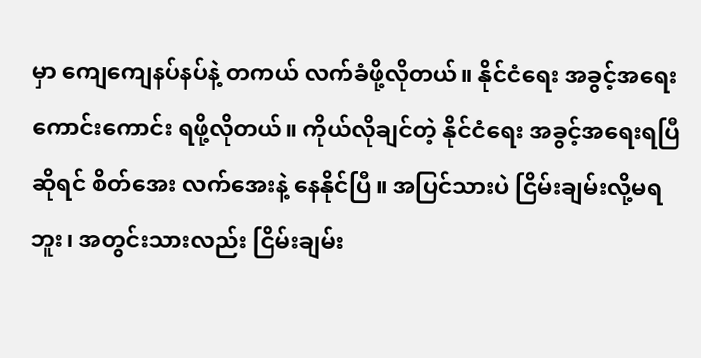မှာ ကျေကျေနပ်နပ်နဲ့ တကယ် လက်ခံဖို့လိုတယ်။ နိုင်ငံရေး အခွင့်အရေး ကောင်းကောင်း ရဖို့လိုတယ်။ ကိုယ်လိုချင်တဲ့ နိုင်ငံရေး အခွင့်အရေးရပြီဆိုရင် စိတ်အေး လက်အေးနဲ့ နေနိုင်ပြီ။ အပြင်သားပဲ ငြိမ်းချမ်းလို့မရဘူး၊ အတွင်းသားလည်း ငြိမ်းချမ်း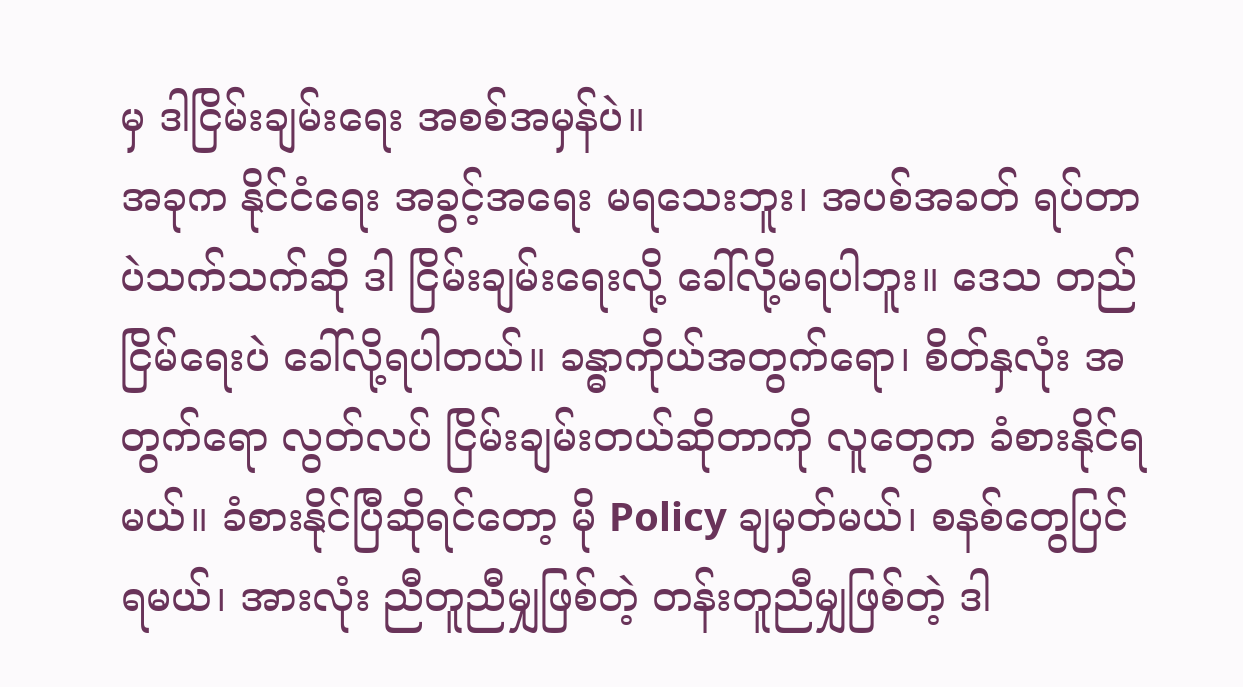မှ ဒါငြိမ်းချမ်းရေး အစစ်အမှန်ပဲ။
အခုက နိုင်ငံရေး အခွင့်အရေး မရသေးဘူး၊ အပစ်အခတ် ရပ်တာပဲသက်သက်ဆို ဒါ ငြိမ်းချမ်းရေးလို့ ခေါ်လို့မရပါဘူး။ ဒေသ တည်ငြိမ်ရေးပဲ ခေါ်လို့ရပါတယ်။ ခန္ဓာကိုယ်အတွက်ရော၊ စိတ်နှလုံး အတွက်ရော လွတ်လပ် ငြိမ်းချမ်းတယ်ဆိုတာကို လူတွေက ခံစားနိုင်ရမယ်။ ခံစားနိုင်ပြီဆိုရင်တော့ မို Policy ချမှတ်မယ်၊ စနစ်တွေပြင်ရမယ်၊ အားလုံး ညီတူညီမျှဖြစ်တဲ့ တန်းတူညီမျှဖြစ်တဲ့ ဒါ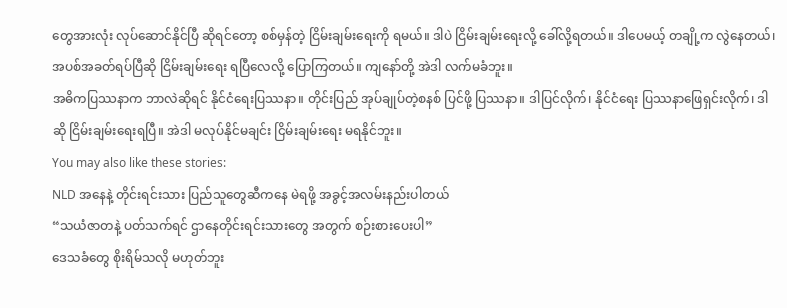တွေအားလုံး လုပ်ဆောင်နိုင်ပြီ ဆိုရင်တော့ စစ်မှန်တဲ့ ငြိမ်းချမ်းရေးကို ရမယ်။ ဒါပဲ ငြိမ်းချမ်းရေးလို့ ခေါ်လို့ရတယ်။ ဒါပေမယ့် တချို့က လွဲနေတယ်၊ အပစ်အခတ်ရပ်ပြီဆို ငြိမ်းချမ်းရေး ရပြီလေလို့ ပြောကြတယ်။ ကျနော်တို့ အဲဒါ လက်မခံဘူး။
အဓိကပြဿနာက ဘာလဲဆိုရင် နိုင်ငံရေးပြဿနာ။ တိုင်းပြည် အုပ်ချုပ်တဲ့စနစ် ပြင်ဖို့ ပြဿနာ။ ဒါပြင်လိုက်၊ နိုင်ငံရေး ပြဿနာဖြေရှင်းလိုက်၊ ဒါဆို ငြိမ်းချမ်းရေးရပြီ။ အဲဒါ မလုပ်နိုင်မချင်း ငြိမ်းချမ်းရေး မရနိုင်ဘူး။
You may also like these stories:
NLD အနေနဲ့ တိုင်းရင်းသား ပြည်သူတွေဆီကနေ မဲရဖို့ အခွင့်အလမ်းနည်းပါတယ်
“သယံဇာတနဲ့ ပတ်သက်ရင် ဌာနေတိုင်းရင်းသားတွေ အတွက် စဉ်းစားပေးပါ”
ဒေသခံတွေ စိုးရိမ်သလို မဟုတ်ဘူး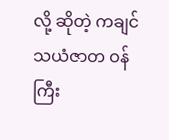လို့ ဆိုတဲ့ ကချင် သယံဇာတ ဝန်ကြီး